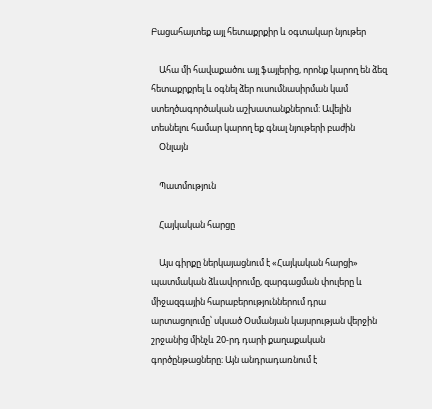Բացահայտեք այլ հետաքրքիր և օգտակար նյութեր

    Ահա մի հավաքածու այլ ֆայլերից, որոնք կարող են ձեզ հետաքրքրել և օգնել ձեր ուսումնասիրման կամ ստեղծագործական աշխատանքներում: Ավելին տեսնելու համար կարող եք գնալ նյութերի բաժին
    Օնլայն

    Պատմություն

    Հայկական հարցը

    Այս գիրքը ներկայացնում է «Հայկական հարցի» պատմական ձևավորումը, զարգացման փուլերը և միջազգային հարաբերություններում դրա արտացոլումը՝ սկսած Օսմանյան կայսրության վերջին շրջանից մինչև 20-րդ դարի քաղաքական գործընթացները։ Այն անդրադառնում է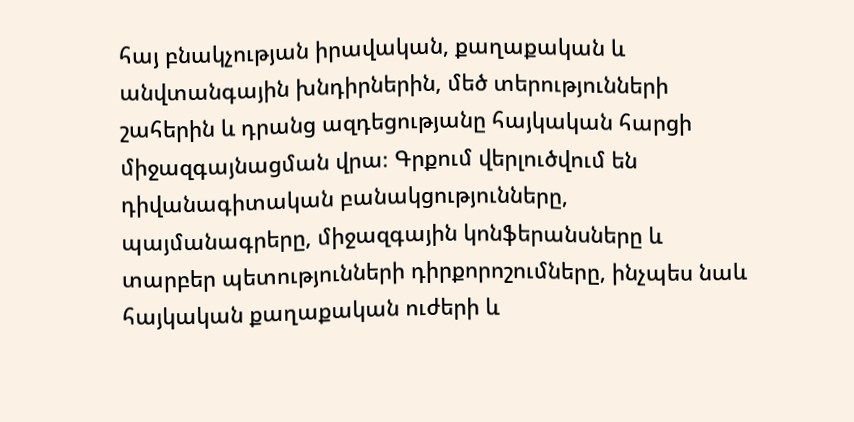հայ բնակչության իրավական, քաղաքական և անվտանգային խնդիրներին, մեծ տերությունների շահերին և դրանց ազդեցությանը հայկական հարցի միջազգայնացման վրա։ Գրքում վերլուծվում են դիվանագիտական բանակցությունները, պայմանագրերը, միջազգային կոնֆերանսները և տարբեր պետությունների դիրքորոշումները, ինչպես նաև հայկական քաղաքական ուժերի և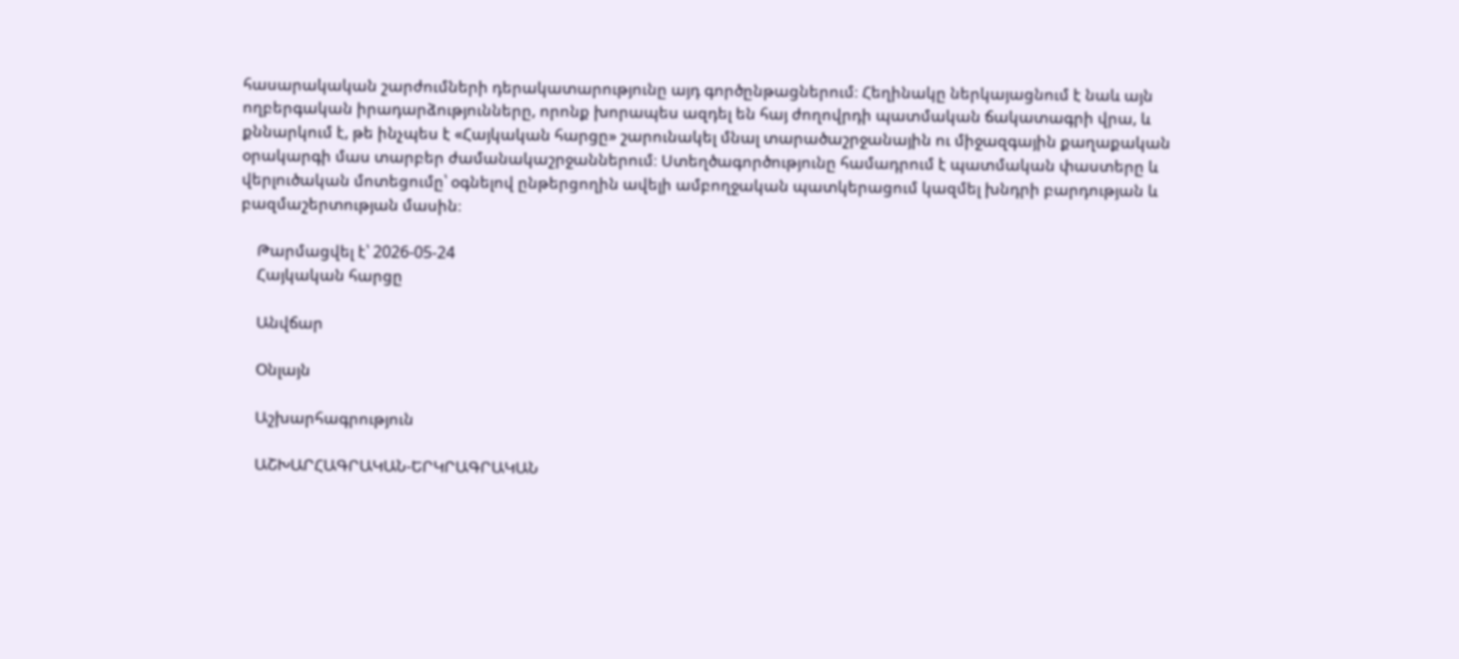հասարակական շարժումների դերակատարությունը այդ գործընթացներում։ Հեղինակը ներկայացնում է նաև այն ողբերգական իրադարձությունները, որոնք խորապես ազդել են հայ ժողովրդի պատմական ճակատագրի վրա, և քննարկում է, թե ինչպես է «Հայկական հարցը» շարունակել մնալ տարածաշրջանային ու միջազգային քաղաքական օրակարգի մաս տարբեր ժամանակաշրջաններում։ Ստեղծագործությունը համադրում է պատմական փաստերը և վերլուծական մոտեցումը՝ օգնելով ընթերցողին ավելի ամբողջական պատկերացում կազմել խնդրի բարդության և բազմաշերտության մասին։

    Թարմացվել է՝ 2026-05-24
    Հայկական հարցը

    Անվճար

    Օնլայն

    Աշխարհագրություն

    ԱՇԽԱՐՀԱԳՐԱԿԱՆ-ԵՐԿՐԱԳՐԱԿԱՆ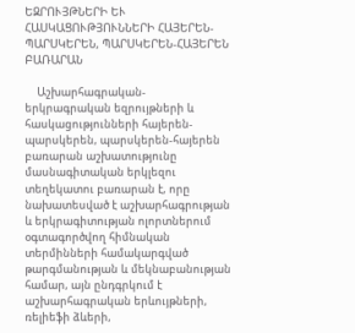ԵԶՐՈՒՅԹՆԵՐԻ ԵՒ ՀԱՍԿԱՑՈՒԹՅՈՒՆՆԵՐԻ ՀԱՅԵՐԵՆ-ՊԱՐՍԿԵՐԵՆ, ՊԱՐՍԿԵՐԵՆ-ՀԱՅԵՐԵՆ ԲԱՌԱՐԱՆ

    Աշխարհագրական-երկրագրական եզրույթների և հասկացությունների հայերեն-պարսկերեն, պարսկերեն-հայերեն բառարան աշխատությունը մասնագիտական երկլեզու տեղեկատու բառարան է, որը նախատեսված է աշխարհագրության և երկրագիտության ոլորտներում օգտագործվող հիմնական տերմինների համակարգված թարգմանության և մեկնաբանության համար, այն ընդգրկում է աշխարհագրական երևույթների, ռելիեֆի ձևերի,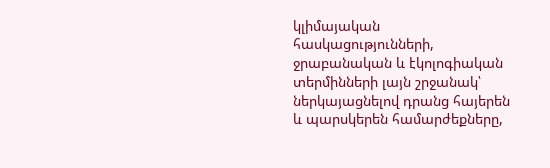կլիմայական հասկացությունների, ջրաբանական և էկոլոգիական տերմինների լայն շրջանակ՝ ներկայացնելով դրանց հայերեն և պարսկերեն համարժեքները,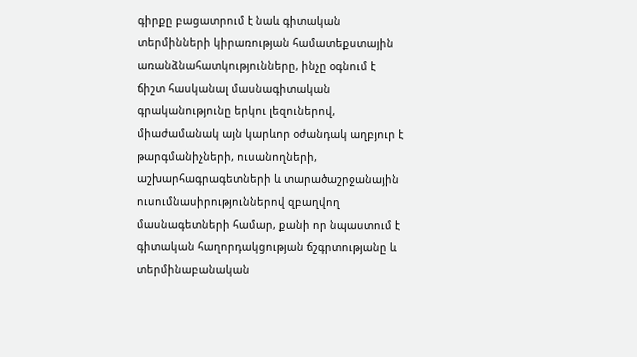գիրքը բացատրում է նաև գիտական տերմինների կիրառության համատեքստային առանձնահատկությունները, ինչը օգնում է ճիշտ հասկանալ մասնագիտական գրականությունը երկու լեզուներով, միաժամանակ այն կարևոր օժանդակ աղբյուր է թարգմանիչների, ուսանողների, աշխարհագրագետների և տարածաշրջանային ուսումնասիրություններով զբաղվող մասնագետների համար, քանի որ նպաստում է գիտական հաղորդակցության ճշգրտությանը և տերմինաբանական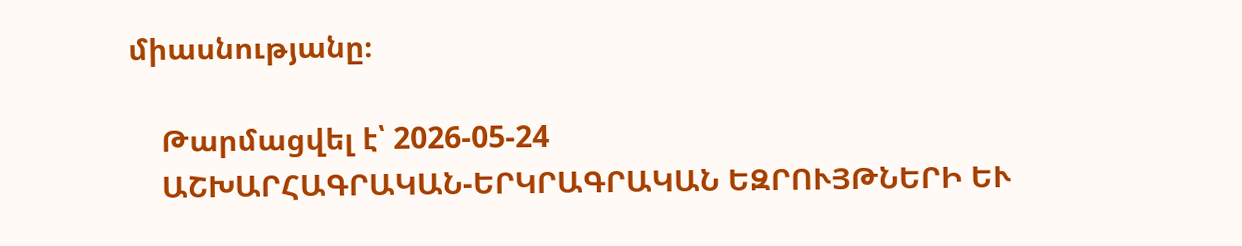միասնությանը։

    Թարմացվել է՝ 2026-05-24
    ԱՇԽԱՐՀԱԳՐԱԿԱՆ-ԵՐԿՐԱԳՐԱԿԱՆ ԵԶՐՈՒՅԹՆԵՐԻ ԵՒ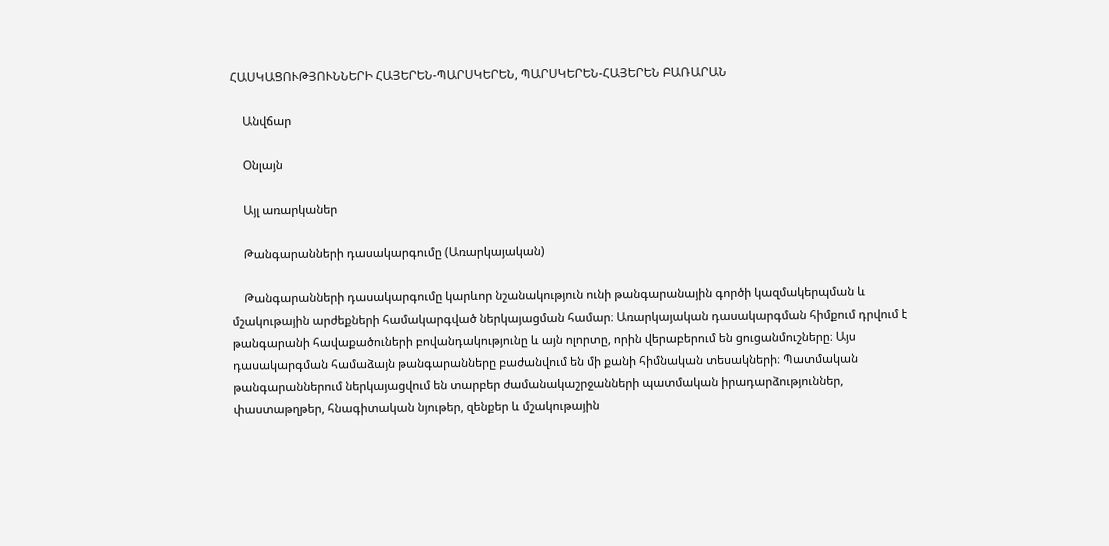ՀԱՍԿԱՑՈՒԹՅՈՒՆՆԵՐԻ ՀԱՅԵՐԵՆ-ՊԱՐՍԿԵՐԵՆ, ՊԱՐՍԿԵՐԵՆ-ՀԱՅԵՐԵՆ ԲԱՌԱՐԱՆ

    Անվճար

    Օնլայն

    Այլ առարկաներ

    Թանգարանների դասակարգումը (Առարկայական)

    Թանգարանների դասակարգումը կարևոր նշանակություն ունի թանգարանային գործի կազմակերպման և մշակութային արժեքների համակարգված ներկայացման համար։ Առարկայական դասակարգման հիմքում դրվում է թանգարանի հավաքածուների բովանդակությունը և այն ոլորտը, որին վերաբերում են ցուցանմուշները։ Այս դասակարգման համաձայն թանգարանները բաժանվում են մի քանի հիմնական տեսակների։ Պատմական թանգարաններում ներկայացվում են տարբեր ժամանակաշրջանների պատմական իրադարձություններ, փաստաթղթեր, հնագիտական նյութեր, զենքեր և մշակութային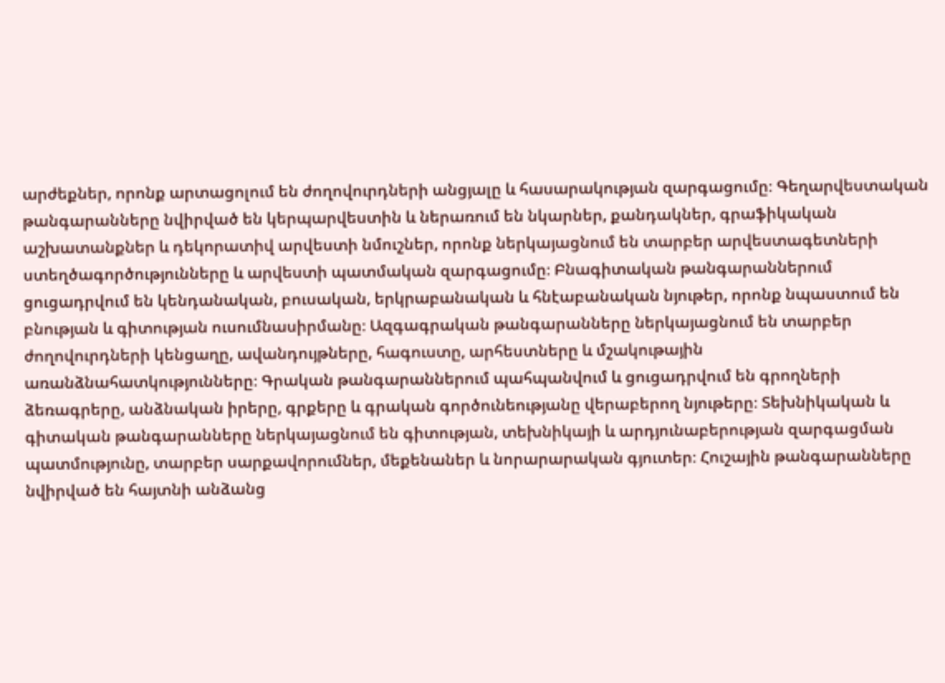արժեքներ, որոնք արտացոլում են ժողովուրդների անցյալը և հասարակության զարգացումը։ Գեղարվեստական թանգարանները նվիրված են կերպարվեստին և ներառում են նկարներ, քանդակներ, գրաֆիկական աշխատանքներ և դեկորատիվ արվեստի նմուշներ, որոնք ներկայացնում են տարբեր արվեստագետների ստեղծագործությունները և արվեստի պատմական զարգացումը։ Բնագիտական թանգարաններում ցուցադրվում են կենդանական, բուսական, երկրաբանական և հնէաբանական նյութեր, որոնք նպաստում են բնության և գիտության ուսումնասիրմանը։ Ազգագրական թանգարանները ներկայացնում են տարբեր ժողովուրդների կենցաղը, ավանդույթները, հագուստը, արհեստները և մշակութային առանձնահատկությունները։ Գրական թանգարաններում պահպանվում և ցուցադրվում են գրողների ձեռագրերը, անձնական իրերը, գրքերը և գրական գործունեությանը վերաբերող նյութերը։ Տեխնիկական և գիտական թանգարանները ներկայացնում են գիտության, տեխնիկայի և արդյունաբերության զարգացման պատմությունը, տարբեր սարքավորումներ, մեքենաներ և նորարարական գյուտեր։ Հուշային թանգարանները նվիրված են հայտնի անձանց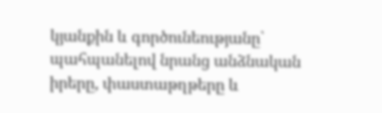կյանքին և գործունեությանը՝ պահպանելով նրանց անձնական իրերը, փաստաթղթերը և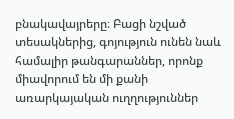բնակավայրերը։ Բացի նշված տեսակներից, գոյություն ունեն նաև համալիր թանգարաններ, որոնք միավորում են մի քանի առարկայական ուղղություններ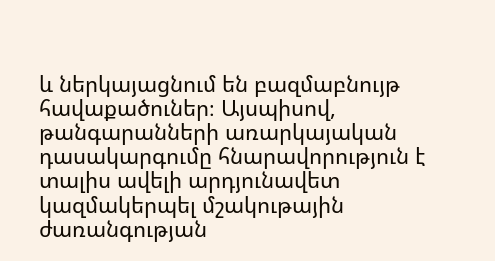և ներկայացնում են բազմաբնույթ հավաքածուներ։ Այսպիսով, թանգարանների առարկայական դասակարգումը հնարավորություն է տալիս ավելի արդյունավետ կազմակերպել մշակութային ժառանգության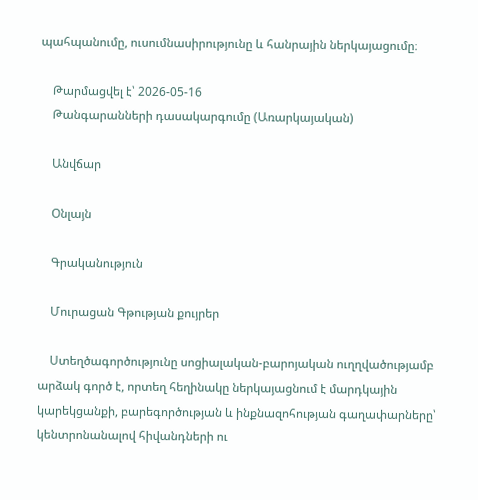պահպանումը, ուսումնասիրությունը և հանրային ներկայացումը։

    Թարմացվել է՝ 2026-05-16
    Թանգարանների դասակարգումը (Առարկայական)

    Անվճար

    Օնլայն

    Գրականություն

    Մուրացան Գթության քույրեր

    Ստեղծագործությունը սոցիալական-բարոյական ուղղվածությամբ արձակ գործ է, որտեղ հեղինակը ներկայացնում է մարդկային կարեկցանքի, բարեգործության և ինքնազոհության գաղափարները՝ կենտրոնանալով հիվանդների ու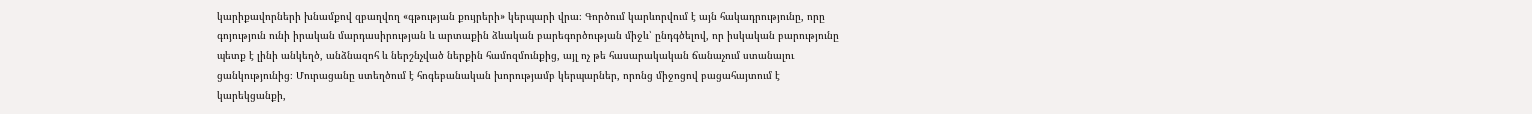կարիքավորների խնամքով զբաղվող «գթության քույրերի» կերպարի վրա։ Գործում կարևորվում է այն հակադրությունը, որը գոյություն ունի իրական մարդասիրության և արտաքին ձևական բարեգործության միջև՝ ընդգծելով, որ իսկական բարությունը պետք է լինի անկեղծ, անձնազոհ և ներշնչված ներքին համոզմունքից, այլ ոչ թե հասարակական ճանաչում ստանալու ցանկությունից։ Մուրացանը ստեղծում է հոգեբանական խորությամբ կերպարներ, որոնց միջոցով բացահայտում է կարեկցանքի,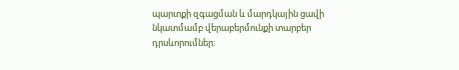պարտքի զգացման և մարդկային ցավի նկատմամբ վերաբերմունքի տարբեր դրսևորումներ։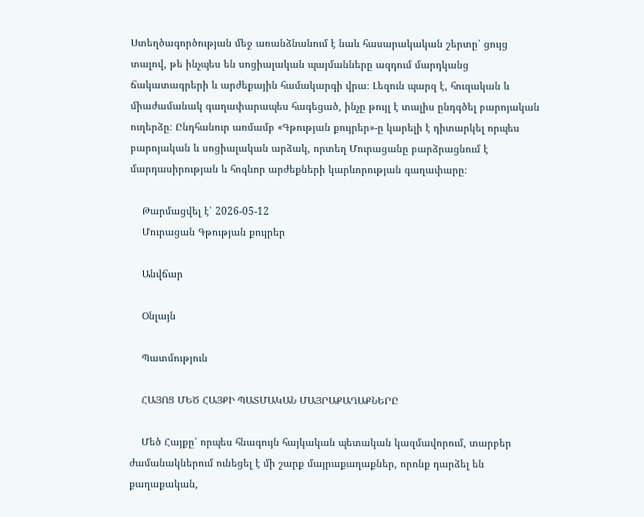Ստեղծագործության մեջ առանձնանում է նաև հասարակական շերտը՝ ցույց տալով, թե ինչպես են սոցիալական պայմանները ազդում մարդկանց ճակատագրերի և արժեքային համակարգի վրա։ Լեզուն պարզ է, հուզական և միաժամանակ գաղափարապես հագեցած, ինչը թույլ է տալիս ընդգծել բարոյական ուղերձը։ Ընդհանուր առմամբ «Գթության քույրեր»-ը կարելի է դիտարկել որպես բարոյական և սոցիալական արձակ, որտեղ Մուրացանը բարձրացնում է մարդասիրության և հոգևոր արժեքների կարևորության գաղափարը։

    Թարմացվել է՝ 2026-05-12
    Մուրացան Գթության քույրեր

    Անվճար

    Օնլայն

    Պատմություն

    ՀԱՅՈՑ ՄԵԾ ՀԱՅՔԻ ՊԱՏՄԱԿԱՆ ՄԱՅՐԱՔԱՂԱՔՆԵՐԸ

    Մեծ Հայքը՝ որպես հնագույն հայկական պետական կազմավորում, տարբեր ժամանակներում ունեցել է մի շարք մայրաքաղաքներ, որոնք դարձել են քաղաքական,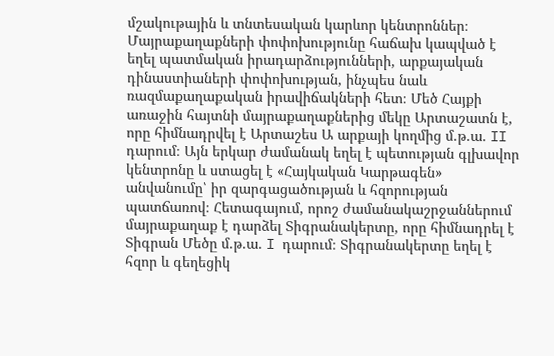մշակութային և տնտեսական կարևոր կենտրոններ։ Մայրաքաղաքների փոփոխությունը հաճախ կապված է եղել պատմական իրադարձությունների, արքայական դինաստիաների փոփոխության, ինչպես նաև ռազմաքաղաքական իրավիճակների հետ։ Մեծ Հայքի առաջին հայտնի մայրաքաղաքներից մեկը Արտաշատն է, որը հիմնադրվել է Արտաշես Ա արքայի կողմից մ.թ.ա. II դարում։ Այն երկար ժամանակ եղել է պետության գլխավոր կենտրոնը և ստացել է «Հայկական Կարթագեն» անվանումը՝ իր զարգացածության և հզորության պատճառով։ Հետագայում, որոշ ժամանակաշրջաններում մայրաքաղաք է դարձել Տիգրանակերտը, որը հիմնադրել է Տիգրան Մեծը մ.թ.ա. I դարում։ Տիգրանակերտը եղել է հզոր և գեղեցիկ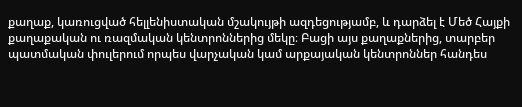քաղաք, կառուցված հելլենիստական մշակույթի ազդեցությամբ, և դարձել է Մեծ Հայքի քաղաքական ու ռազմական կենտրոններից մեկը։ Բացի այս քաղաքներից, տարբեր պատմական փուլերում որպես վարչական կամ արքայական կենտրոններ հանդես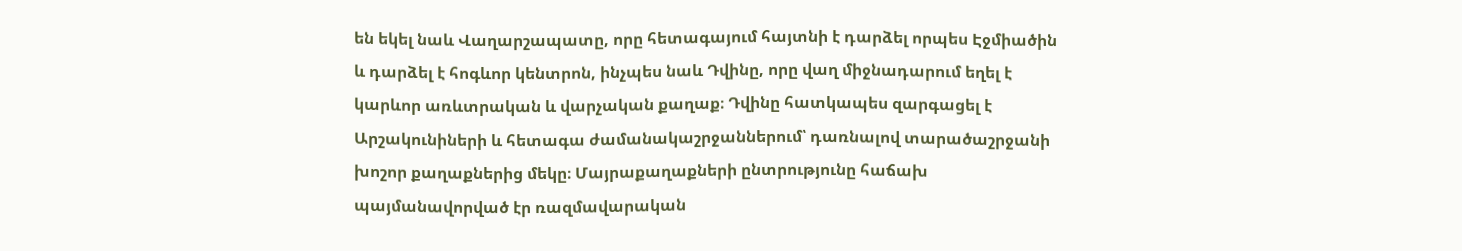են եկել նաև Վաղարշապատը, որը հետագայում հայտնի է դարձել որպես Էջմիածին և դարձել է հոգևոր կենտրոն, ինչպես նաև Դվինը, որը վաղ միջնադարում եղել է կարևոր առևտրական և վարչական քաղաք։ Դվինը հատկապես զարգացել է Արշակունիների և հետագա ժամանակաշրջաններում՝ դառնալով տարածաշրջանի խոշոր քաղաքներից մեկը։ Մայրաքաղաքների ընտրությունը հաճախ պայմանավորված էր ռազմավարական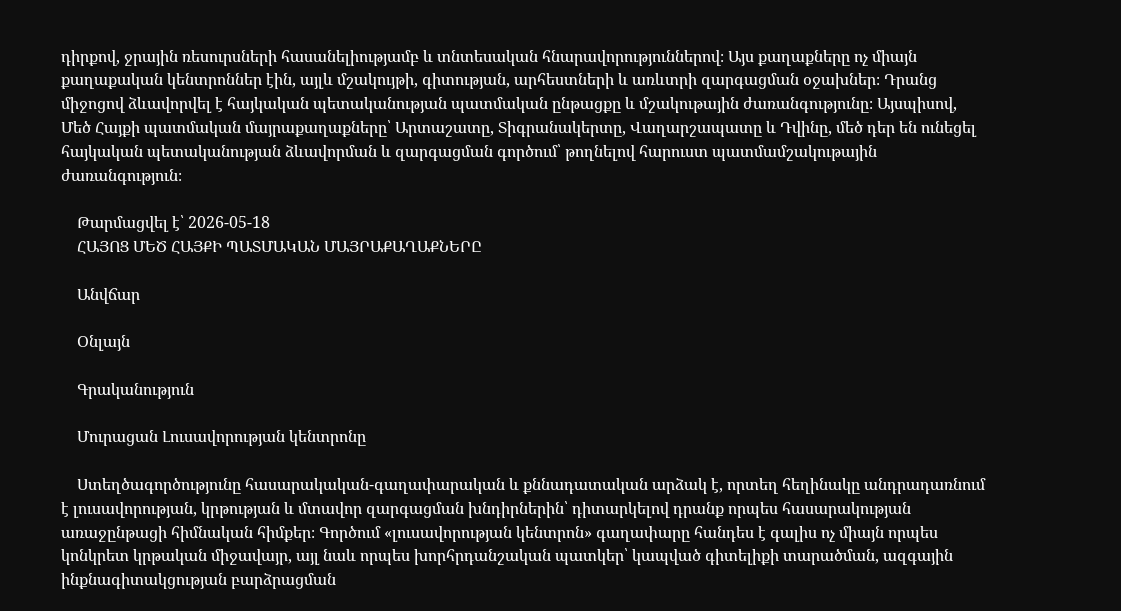դիրքով, ջրային ռեսուրսների հասանելիությամբ և տնտեսական հնարավորություններով։ Այս քաղաքները ոչ միայն քաղաքական կենտրոններ էին, այլև մշակույթի, գիտության, արհեստների և առևտրի զարգացման օջախներ։ Դրանց միջոցով ձևավորվել է հայկական պետականության պատմական ընթացքը և մշակութային ժառանգությունը։ Այսպիսով, Մեծ Հայքի պատմական մայրաքաղաքները՝ Արտաշատը, Տիգրանակերտը, Վաղարշապատը և Դվինը, մեծ դեր են ունեցել հայկական պետականության ձևավորման և զարգացման գործում՝ թողնելով հարուստ պատմամշակութային ժառանգություն։

    Թարմացվել է՝ 2026-05-18
    ՀԱՅՈՑ ՄԵԾ ՀԱՅՔԻ ՊԱՏՄԱԿԱՆ ՄԱՅՐԱՔԱՂԱՔՆԵՐԸ

    Անվճար

    Օնլայն

    Գրականություն

    Մուրացան Լուսավորության կենտրոնը

    Ստեղծագործությունը հասարակական-գաղափարական և քննադատական արձակ է, որտեղ հեղինակը անդրադառնում է լուսավորության, կրթության և մտավոր զարգացման խնդիրներին՝ դիտարկելով դրանք որպես հասարակության առաջընթացի հիմնական հիմքեր։ Գործում «լուսավորության կենտրոն» գաղափարը հանդես է գալիս ոչ միայն որպես կոնկրետ կրթական միջավայր, այլ նաև որպես խորհրդանշական պատկեր՝ կապված գիտելիքի տարածման, ազգային ինքնագիտակցության բարձրացման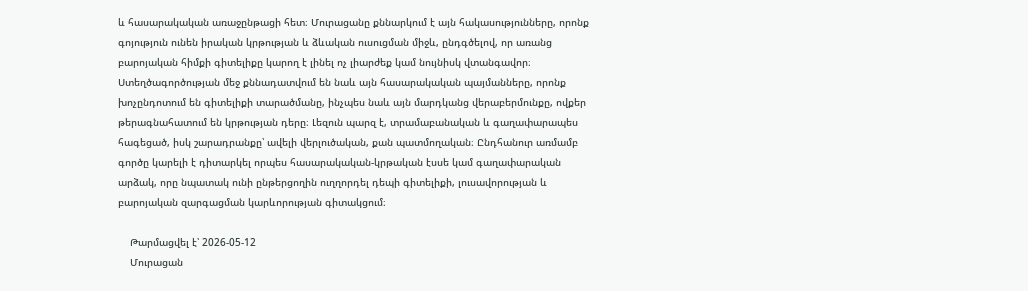և հասարակական առաջընթացի հետ։ Մուրացանը քննարկում է այն հակասությունները, որոնք գոյություն ունեն իրական կրթության և ձևական ուսուցման միջև, ընդգծելով, որ առանց բարոյական հիմքի գիտելիքը կարող է լինել ոչ լիարժեք կամ նույնիսկ վտանգավոր։ Ստեղծագործության մեջ քննադատվում են նաև այն հասարակական պայմանները, որոնք խոչընդոտում են գիտելիքի տարածմանը, ինչպես նաև այն մարդկանց վերաբերմունքը, ովքեր թերագնահատում են կրթության դերը։ Լեզուն պարզ է, տրամաբանական և գաղափարապես հագեցած, իսկ շարադրանքը՝ ավելի վերլուծական, քան պատմողական։ Ընդհանուր առմամբ գործը կարելի է դիտարկել որպես հասարակական-կրթական էսսե կամ գաղափարական արձակ, որը նպատակ ունի ընթերցողին ուղղորդել դեպի գիտելիքի, լուսավորության և բարոյական զարգացման կարևորության գիտակցում։

    Թարմացվել է՝ 2026-05-12
    Մուրացան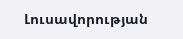Լուսավորության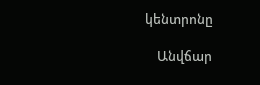կենտրոնը

    Անվճար